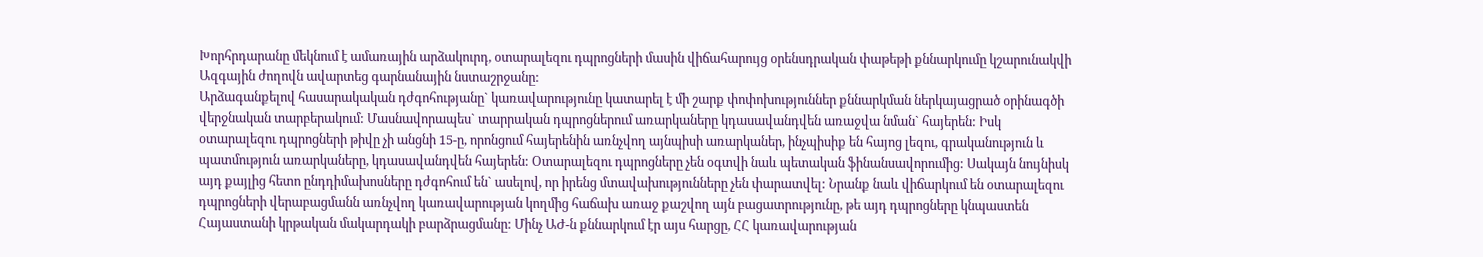Խորհրդարանը մեկնում է ամառային արձակուրդ, օտարալեզու դպրոցների մասին վիճահարույց օրենսդրական փաթեթի քննարկումը կշարունակվի
Ազգային ժողովն ավարտեց գարնանային նստաշրջանը:
Արձագանքելով հասարակական դժգոհությանը` կառավարությունը կատարել է մի շարք փոփոխություններ քննարկման ներկայացրած օրինագծի վերջնական տարբերակում: Մասնավորապես` տարրական դպրոցներում առարկաները կդասավանդվեն առաջվա նման` հայերեն: Իսկ օտարալեզու դպրոցների թիվը չի անցնի 15-ը, որոնցում հայերենին առնչվող այնպիսի առարկաներ, ինչպիսիք են հայոց լեզու, գրականություն և պատմություն առարկաները, կդասավանդվեն հայերեն: Օտարալեզու դպրոցները չեն օգտվի նաև պետական ֆինանսավորումից: Սակայն նույնիսկ այդ քայլից հետո ընդդիմախոսները դժգոհում են` ասելով, որ իրենց մտավախությունները չեն փարատվել: Նրանք նաև վիճարկում են օտարալեզու դպրոցների վերաբացմանն առնչվող կառավարության կողմից հաճախ առաջ քաշվող այն բացատրությունը, թե այդ դպրոցները կնպաստեն Հայաստանի կրթական մակարդակի բարձրացմանը: Մինչ ԱԺ-ն քննարկում էր այս հարցը, ՀՀ կառավարության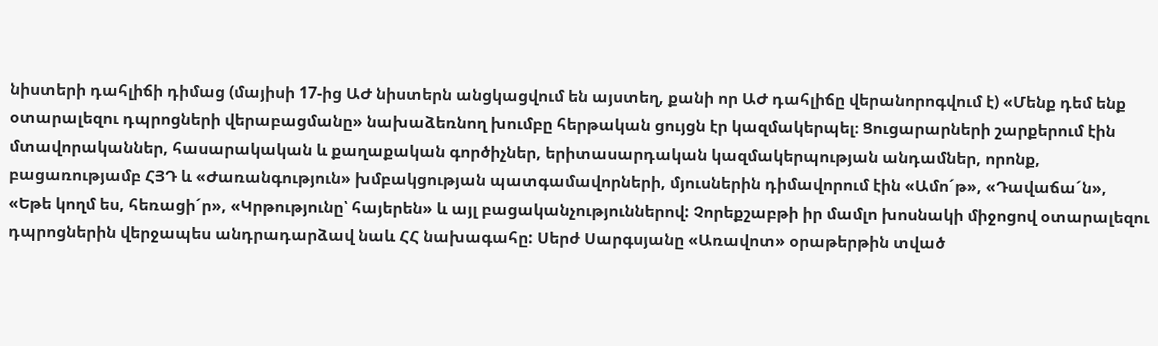նիստերի դահլիճի դիմաց (մայիսի 17-ից ԱԺ նիստերն անցկացվում են այստեղ, քանի որ ԱԺ դահլիճը վերանորոգվում է) «Մենք դեմ ենք օտարալեզու դպրոցների վերաբացմանը» նախաձեռնող խումբը հերթական ցույցն էր կազմակերպել։ Ցուցարարների շարքերում էին մտավորականներ, հասարակական և քաղաքական գործիչներ, երիտասարդական կազմակերպության անդամներ, որոնք, բացառությամբ ՀՅԴ և «Ժառանգություն» խմբակցության պատգամավորների, մյուսներին դիմավորում էին «Ամո´թ», «Դավաճա´ն», «Եթե կողմ ես, հեռացի´ր», «Կրթությունը՝ հայերեն» և այլ բացականչություններով: Չորեքշաբթի իր մամլո խոսնակի միջոցով օտարալեզու դպրոցներին վերջապես անդրադարձավ նաև ՀՀ նախագահը: Սերժ Սարգսյանը «Առավոտ» օրաթերթին տված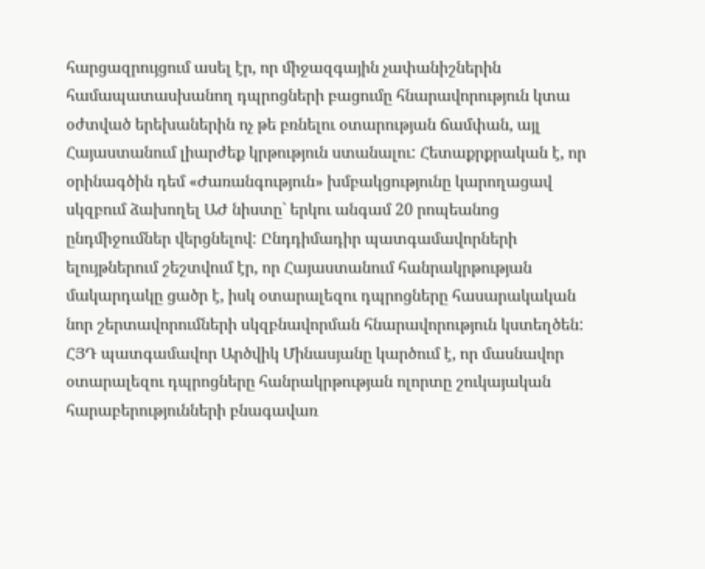հարցազրույցում ասել էր, որ միջազգային չափանիշներին համապատասխանող դպրոցների բացումը հնարավորություն կտա օժտված երեխաներին ոչ թե բռնելու օտարության ճամփան, այլ Հայաստանում լիարժեք կրթություն ստանալու: Հետաքրքրական է, որ օրինագծին դեմ «Ժառանգություն» խմբակցությունը կարողացավ սկզբում ձախողել ԱԺ նիստը` երկու անգամ 20 րոպեանոց ընդմիջումներ վերցնելով: Ընդդիմադիր պատգամավորների ելույթներում շեշտվում էր, որ Հայաստանում հանրակրթության մակարդակը ցածր է, իսկ օտարալեզու դպրոցները հասարակական նոր շերտավորումների սկզբնավորման հնարավորություն կստեղծեն: ՀՅԴ պատգամավոր Արծվիկ Մինասյանը կարծում է, որ մասնավոր օտարալեզու դպրոցները հանրակրթության ոլորտը շուկայական հարաբերությունների բնագավառ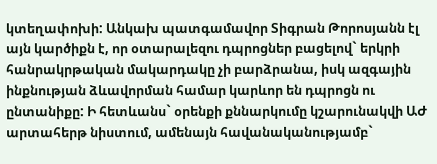կտեղափոխի: Անկախ պատգամավոր Տիգրան Թորոսյանն էլ այն կարծիքն է, որ օտարալեզու դպրոցներ բացելով` երկրի հանրակրթական մակարդակը չի բարձրանա, իսկ ազգային ինքնության ձևավորման համար կարևոր են դպրոցն ու ընտանիքը: Ի հետևանս` օրենքի քննարկումը կշարունակվի ԱԺ արտահերթ նիստում, ամենայն հավանականությամբ`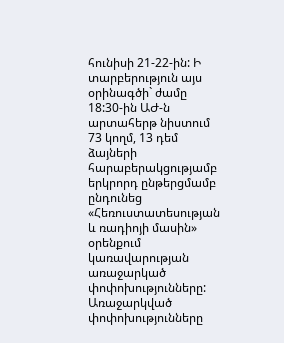հունիսի 21-22-ին: Ի տարբերություն այս օրինագծի` ժամը 18:30-ին ԱԺ-ն արտահերթ նիստում 73 կողմ, 13 դեմ ձայների հարաբերակցությամբ երկրորդ ընթերցմամբ ընդունեց «Հեռուստատեսության և ռադիոյի մասին» օրենքում կառավարության առաջարկած փոփոխությունները: Առաջարկված փոփոխությունները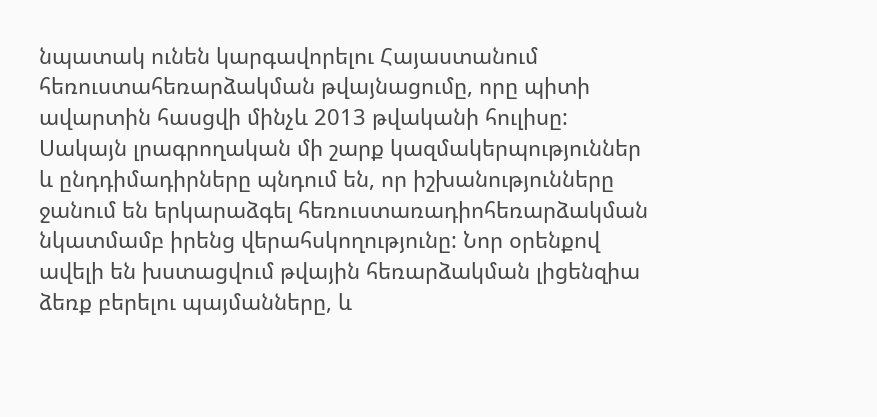նպատակ ունեն կարգավորելու Հայաստանում հեռուստահեռարձակման թվայնացումը, որը պիտի ավարտին հասցվի մինչև 2013 թվականի հուլիսը: Սակայն լրագրողական մի շարք կազմակերպություններ և ընդդիմադիրները պնդում են, որ իշխանությունները ջանում են երկարաձգել հեռուստառադիոհեռարձակման նկատմամբ իրենց վերահսկողությունը: Նոր օրենքով ավելի են խստացվում թվային հեռարձակման լիցենզիա ձեռք բերելու պայմանները, և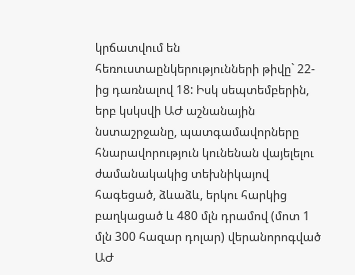կրճատվում են հեռուստաընկերությունների թիվը` 22-ից դառնալով 18: Իսկ սեպտեմբերին, երբ կսկսվի ԱԺ աշնանային նստաշրջանը, պատգամավորները հնարավորություն կունենան վայելելու ժամանակակից տեխնիկայով հագեցած, ձևաձև, երկու հարկից բաղկացած և 480 մլն դրամով (մոտ 1 մլն 300 հազար դոլար) վերանորոգված ԱԺ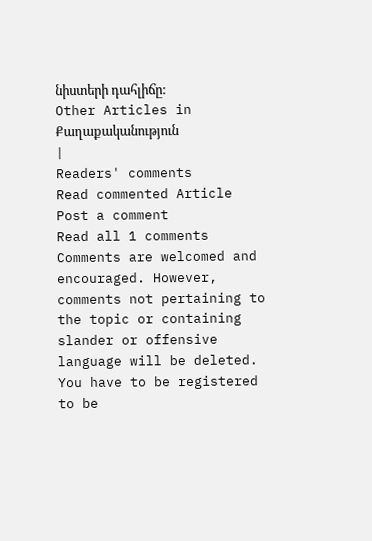նիստերի դահլիճը:
Other Articles in Քաղաքականություն
|
Readers' comments
Read commented Article
Post a comment
Read all 1 comments
Comments are welcomed and encouraged. However, comments not pertaining to the topic or containing slander or offensive language will be deleted. You have to be registered to be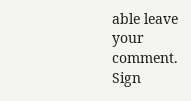able leave your comment. Sign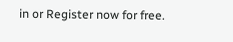in or Register now for free.